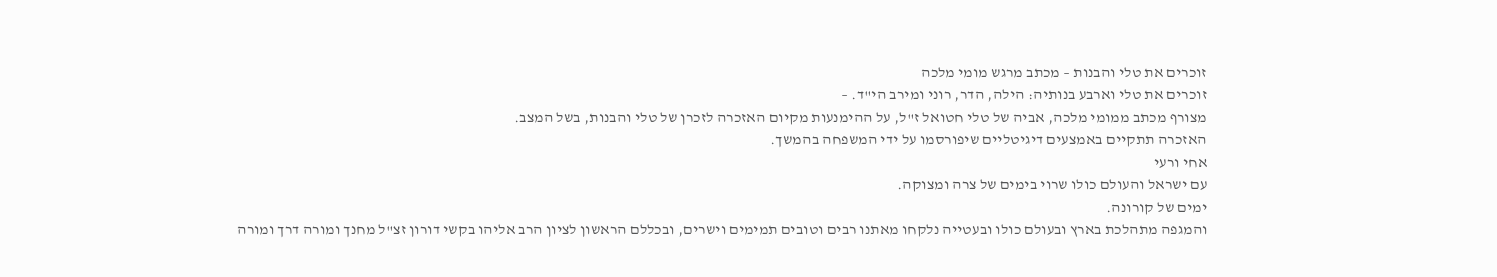זוכרים את טלי והבנות – מכתב מרגש מומי מלכה
זוכרים את טלי וארבע בנותיה: הילה, הדר, רוני ומירב הי"ד. –
מצורף מכתב ממומי מלכה, אביה של טלי חטואל ז"ל, על ההימנעות מקיום האזכרה לזכרן של טלי והבנות, בשל המצב.
האזכרה תתקיים באמצעים דיגיטליים שיפורסמו על ידי המשפחה בהמשך.
אחי ורעי
עם ישראל והעולם כולו שרוי בימים של צרה ומצוקה.
ימים של קורונה.
והמגפה מתהלכת בארץ ובעולם כולו ובעטייה נלקחו מאתנו רבים וטובים תמימים וישרים, ובכללם הראשון לציון הרב אליהו בקשי דורון זצ"ל מחנך ומורה דרך ומורה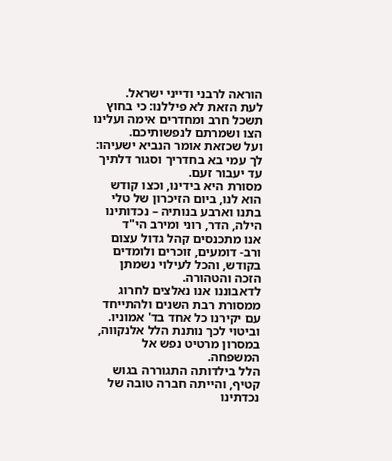הוראה לרבני ודייני ישראל.
לעת הזאת לא פיללנו: כי בחוץ תשכל חרב ומחדרים אימה ועלינו הצו ושמרתם לנפשותיכם.
ועל שכזאת אומר הנביא ישעיהו: לך עמי בא בחדריך וסגור דלתיך עד יעבור זעם.
מסורת היא בידינו, וכצו קודש הוא לנו, ביום הזיכרון של טלי בתנו וארבע בנותיה – נכדותינו הילה, הדר, רוני ומירב הי"ד
אנו מתכנסים קהל גדול עצום ורב- דומעים, זוכרים ולומדים בקודש, והכל לעילוי נשמתן הזכה והטהורה.
לדאבוננו אנו נאלצים לחרוג ממסורת רבת השנים ולהתייחד עם יקירנו כל אחד בד' אמוניו.
וביטוי לכך נותנת הלל אלנקווה, במסרון מרטיט נפש אל המשפחה.
הלל בילדותה התגוררה בגוש קטיף, והייתה חברה טובה של נכדתינו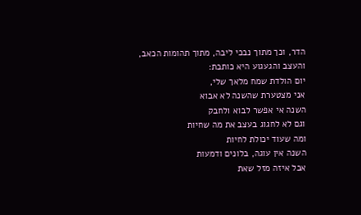הדר, וכך מתוך נבכי ליבה, מתוך תהומות הכאב, והעצב והגעגוע היא כותבת:
יום הולדת שמח מלאך שלי,
אני מצטערת שהשנה לא אבוא
השנה אי אפשר לבוא ולחבק
וגם לא לחגוג בעצב את מה שחיות
ומה שעוד יכולת לחיות
השנה אין עוגה, בלונים ודמעות
אבל איזה מזל שאת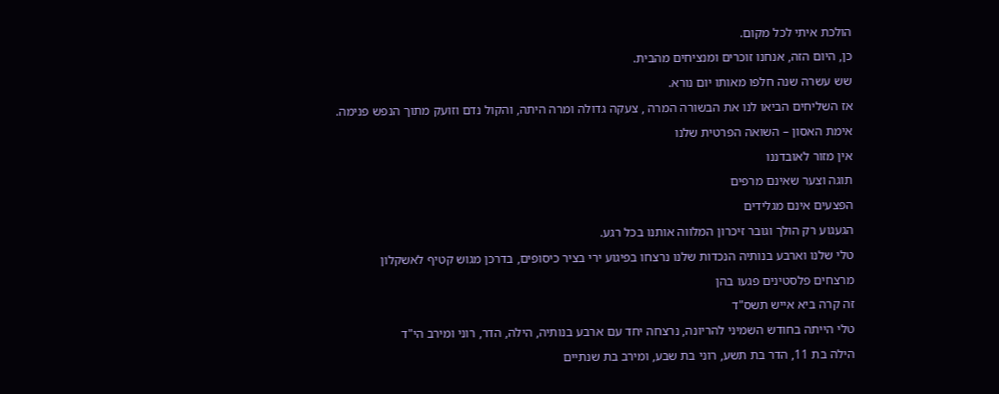הולכת איתי לכל מקום.
כן, היום הזה, אנחנו זוכרים ומנציחים מהבית.
שש עשרה שנה חלפו מאותו יום נורא.
אז השליחים הביאו לנו את הבשורה המרה , צעקה גדולה ומרה היתה, והקול נדם וזועק מתוך הנפש פנימה.
אימת האסון – השואה הפרטית שלנו
אין מזור לאובדננו
תוגה וצער שאינם מרפים
הפצעים אינם מגלידים
הגעגוע רק הולך וגובר זיכרון המלווה אותנו בכל רגע.
טלי שלנו וארבע בנותיה הנכדות שלנו נרצחו בפיגוע ירי בציר כיסופים, בדרכן מגוש קטיף לאשקלון
מרצחים פלסטינים פגעו בהן
זה קרה ביא אייש תשס"ד
טלי הייתה בחודש השמיני להריונה, נרצחה יחד עם ארבע בנותיה, הילה, הדר, רוני ומירב הי"ד
הילה בת 11, הדר בת תשע, רוני בת שבע, ומירב בת שנתיים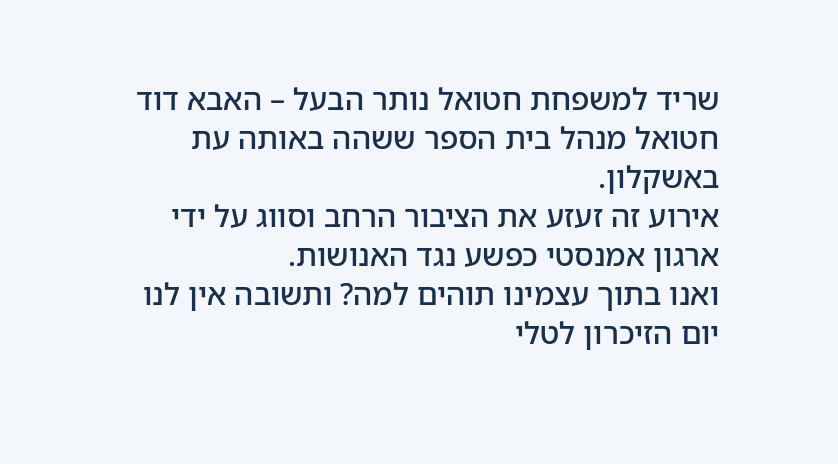שריד למשפחת חטואל נותר הבעל – האבא דוד חטואל מנהל בית הספר ששהה באותה עת באשקלון.
אירוע זה זעזע את הציבור הרחב וסווג על ידי ארגון אמנסטי כפשע נגד האנושות.
ואנו בתוך עצמינו תוהים למה? ותשובה אין לנו
יום הזיכרון לטלי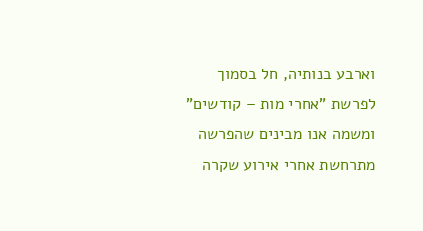וארבע בנותיה, חל בסמוך לפרשת "אחרי מות – קודשים" ומשמה אנו מבינים שהפרשה מתרחשת אחרי אירוע שקרה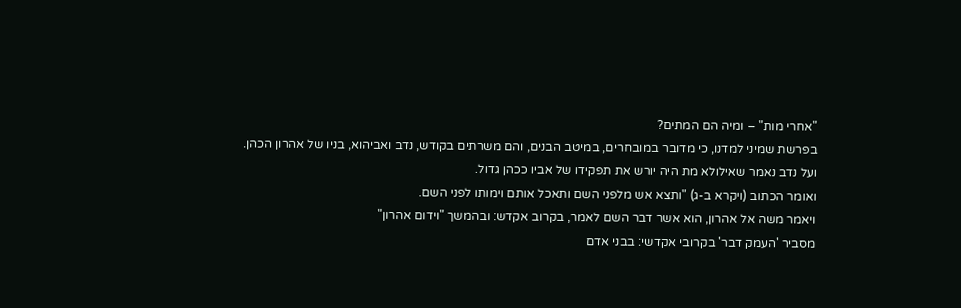"אחרי מות" – ומיה הם המתים?
בפרשת שמיני למדנו, כי מדובר במובחרים, במיטב הבנים, והם משרתים בקודש, נדב ואביהוא, בניו של אהרון הכהן.
ועל נדב נאמר שאילולא מת היה יורש את תפקידו של אביו ככהן גדול.
ואומר הכתוב (ויקרא ב-ג) "ותצא אש מלפני השם ותאכל אותם וימותו לפני השם.
ויאמר משה אל אהרון, הוא אשר דבר השם לאמר, בקרוב אקדש: ובהמשך "וידום אהרון"
מסביר 'העמק דבר' בקרובי אקדשי: בבני אדם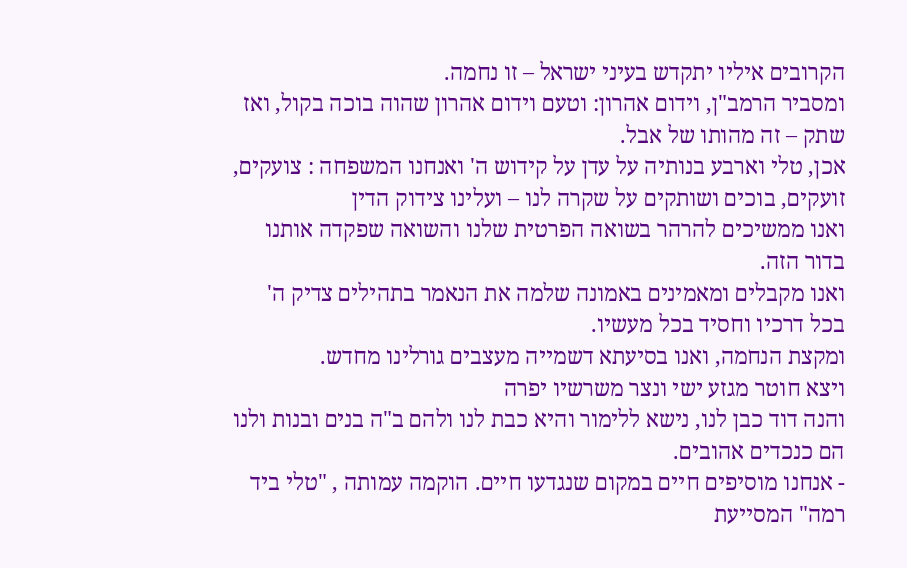הקרובים איליו יתקדש בעיני ישראל – זו נחמה.
ומסביר הרמב"ן, וידום אהרון: וטעם וידום אהרון שהוה בוכה בקול, ואז שתק – זה מהותו של אבל.
אכן, טלי וארבע בנותיה על עדן על קידוש ה' ואנחנו המשפחה : צועקים, זועקים, בוכים ושותקים על שקרה לנו – ועלינו צידוק הדין
ואנו ממשיכים להרהר בשואה הפרטית שלנו והשואה שפקדה אותנו בדור הזה.
ואנו מקבלים ומאמינים באמונה שלמה את הנאמר בתהילים צדיק ה' בכל דרכיו וחסיד בכל מעשיו.
ומקצת הנחמה, ואנו בסיעתא דשמייה מעצבים גורלינו מחדש.
ויצא חוטר מגזע ישי ונצר משרשיו יפרה
והנה דוד כבן לנו, נישא ללימור והיא כבת לנו ולהם ב"ה בנים ובנות ולנו הם כנכדים אהובים.
- אנחנו מוסיפים חיים במקום שנגדעו חיים. הוקמה עמותה , "טלי ביד רמה" המסייעת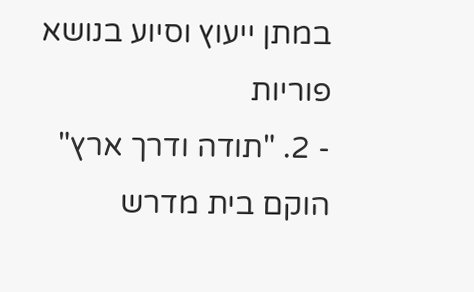במתן ייעוץ וסיוע בנושא פוריות
- 2. "תודה ודרך ארץ" הוקם בית מדרש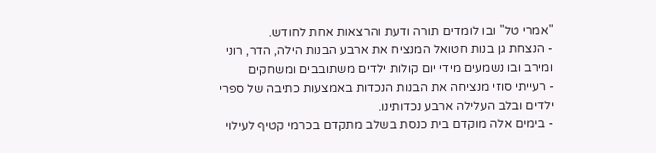"אמרי טל" ובו לומדים תורה ודעת והרצאות אחת לחודש.
- הנצחת גן בנות חטואל המנציח את ארבע הבנות הילה, הדר, רוני ומירב ובו נשמעים מידי יום קולות ילדים משתובבים ומשחקים
- רעייתי סוזי מנציחה את הבנות הנכדות באמצעות כתיבה של ספרי ילדים ובלב העלילה ארבע נכדותינו.
- בימים אלה מוקדם בית כנסת בשלב מתקדם בכרמי קטיף לעילוי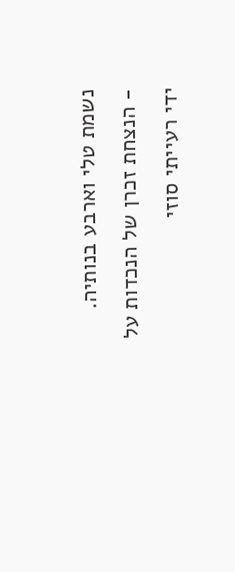נשמת טלי וארבע בנותיה.
- הנצחת זכרן של הנכדות על ידי רעייתי סוזי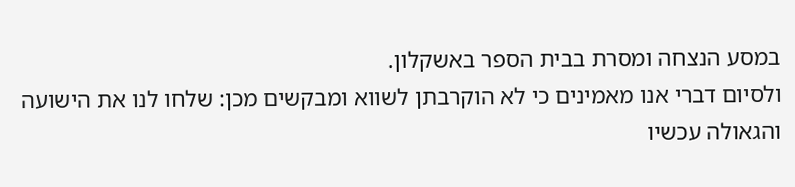במסע הנצחה ומסרת בבית הספר באשקלון.
ולסיום דברי אנו מאמינים כי לא הוקרבתן לשווא ומבקשים מכן: שלחו לנו את הישועה והגאולה עכשיו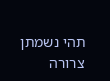תהי נשמתן צרורה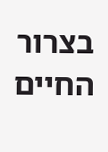בצרור החיים